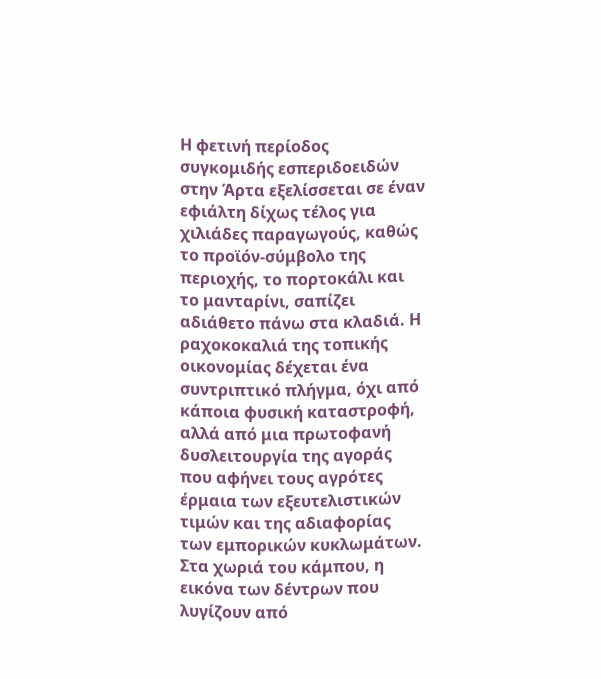Η φετινή περίοδος συγκομιδής εσπεριδοειδών στην Άρτα εξελίσσεται σε έναν εφιάλτη δίχως τέλος για χιλιάδες παραγωγούς, καθώς το προϊόν-σύμβολο της περιοχής, το πορτοκάλι και το μανταρίνι, σαπίζει αδιάθετο πάνω στα κλαδιά. Η ραχοκοκαλιά της τοπικής οικονομίας δέχεται ένα συντριπτικό πλήγμα, όχι από κάποια φυσική καταστροφή, αλλά από μια πρωτοφανή δυσλειτουργία της αγοράς που αφήνει τους αγρότες έρμαια των εξευτελιστικών τιμών και της αδιαφορίας των εμπορικών κυκλωμάτων. Στα χωριά του κάμπου, η εικόνα των δέντρων που λυγίζουν από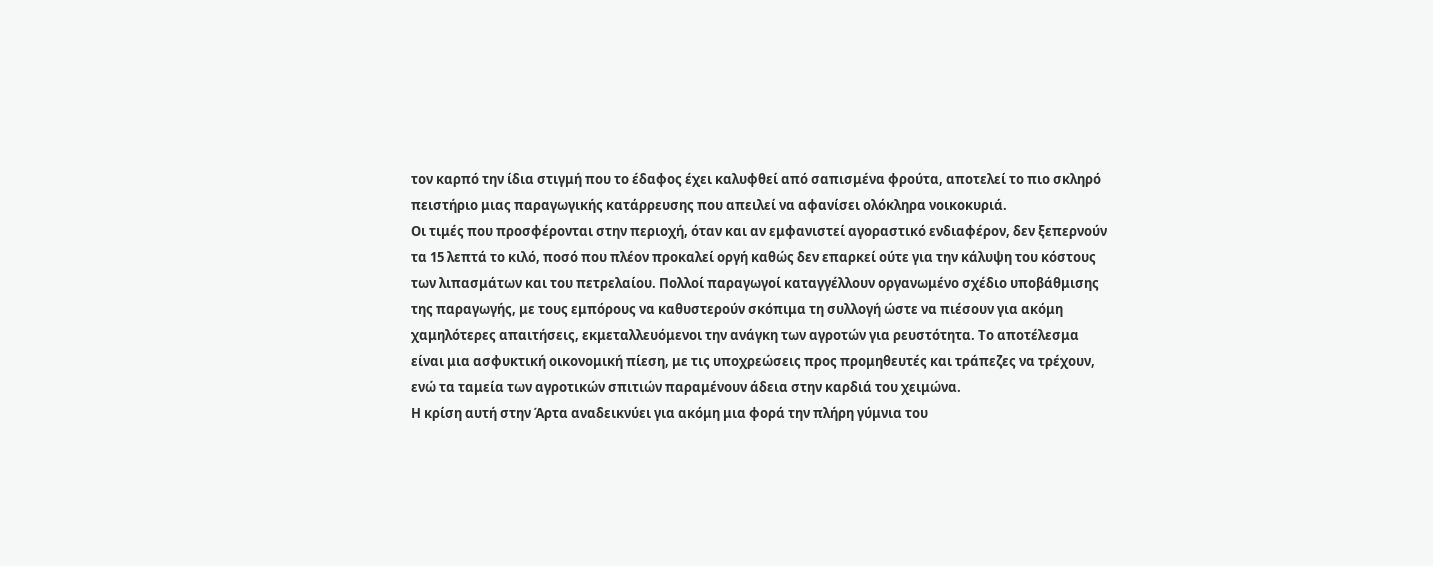τον καρπό την ίδια στιγμή που το έδαφος έχει καλυφθεί από σαπισμένα φρούτα, αποτελεί το πιο σκληρό πειστήριο μιας παραγωγικής κατάρρευσης που απειλεί να αφανίσει ολόκληρα νοικοκυριά.
Οι τιμές που προσφέρονται στην περιοχή, όταν και αν εμφανιστεί αγοραστικό ενδιαφέρον, δεν ξεπερνούν τα 15 λεπτά το κιλό, ποσό που πλέον προκαλεί οργή καθώς δεν επαρκεί ούτε για την κάλυψη του κόστους των λιπασμάτων και του πετρελαίου. Πολλοί παραγωγοί καταγγέλλουν οργανωμένο σχέδιο υποβάθμισης της παραγωγής, με τους εμπόρους να καθυστερούν σκόπιμα τη συλλογή ώστε να πιέσουν για ακόμη χαμηλότερες απαιτήσεις, εκμεταλλευόμενοι την ανάγκη των αγροτών για ρευστότητα. Το αποτέλεσμα είναι μια ασφυκτική οικονομική πίεση, με τις υποχρεώσεις προς προμηθευτές και τράπεζες να τρέχουν, ενώ τα ταμεία των αγροτικών σπιτιών παραμένουν άδεια στην καρδιά του χειμώνα.
Η κρίση αυτή στην Άρτα αναδεικνύει για ακόμη μια φορά την πλήρη γύμνια του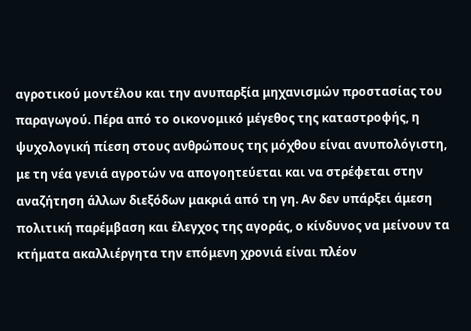αγροτικού μοντέλου και την ανυπαρξία μηχανισμών προστασίας του παραγωγού. Πέρα από το οικονομικό μέγεθος της καταστροφής, η ψυχολογική πίεση στους ανθρώπους της μόχθου είναι ανυπολόγιστη, με τη νέα γενιά αγροτών να απογοητεύεται και να στρέφεται στην αναζήτηση άλλων διεξόδων μακριά από τη γη. Αν δεν υπάρξει άμεση πολιτική παρέμβαση και έλεγχος της αγοράς, ο κίνδυνος να μείνουν τα κτήματα ακαλλιέργητα την επόμενη χρονιά είναι πλέον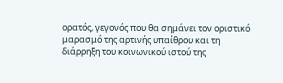ορατός, γεγονός που θα σημάνει τον οριστικό μαρασμό της αρτινής υπαίθρου και τη διάρρηξη του κοινωνικού ιστού της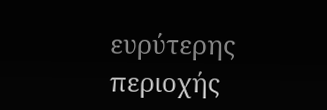ευρύτερης περιοχής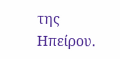της Ηπείρου.